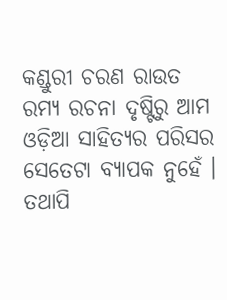କଣ୍ଡୁରୀ ଚରଣ ରାଉତ
ରମ୍ୟ ରଚନା ଦୃଷ୍ଟିରୁ ଆମ ଓଡ଼ିଆ ସାହିତ୍ୟର ପରିସର ସେତେଟା ବ୍ୟାପକ ନୁହେଁ । ତଥାପି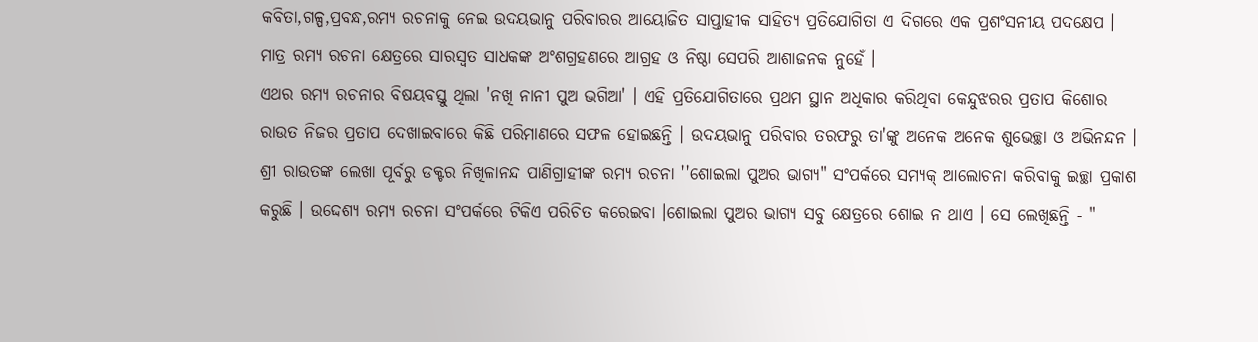କବିତା,ଗଳ୍ପ,ପ୍ରବନ୍ଧ,ରମ୍ୟ ରଚନାକୁ ନେଇ ଉଦୟଭାନୁ ପରିବାରର ଆୟୋଜିତ ସାପ୍ତାହୀକ ସାହିତ୍ୟ ପ୍ରତିଯୋଗିତା ଏ ଦିଗରେ ଏକ ପ୍ରଶଂସନୀୟ ପଦକ୍ଷେପ । ମାତ୍ର ରମ୍ୟ ରଚନା କ୍ଷେତ୍ରରେ ସାରସ୍ବତ ସାଧକଙ୍କ ଅଂଶଗ୍ରହଣରେ ଆଗ୍ରହ ଓ ନିଷ୍ଠା ସେପରି ଆଶାଜନକ ନୁହେଁ ।
ଏଥର ରମ୍ୟ ରଚନାର ବିଷୟବସ୍ତୁ ଥିଲା 'ନଖି ନାନୀ ପୁଅ ଭଗିଆ' । ଏହି ପ୍ରତିଯୋଗିତାରେ ପ୍ରଥମ ସ୍ଥାନ ଅଧିକାର କରିଥିବା କେନ୍ଦୁଝରର ପ୍ରତାପ କିଶୋର ରାଉତ ନିଜର ପ୍ରତାପ ଦେଖାଇବାରେ କିଛି ପରିମାଣରେ ସଫଳ ହୋଇଛନ୍ତି । ଉଦୟଭାନୁ ପରିବାର ତରଫରୁ ତା'ଙ୍କୁ ଅନେକ ଅନେକ ଶୁଭେଚ୍ଛା ଓ ଅଭିନନ୍ଦନ ।
ଶ୍ରୀ ରାଉତଙ୍କ ଲେଖା ପୂର୍ବରୁ ଡକ୍ଟର ନିଖିଳାନନ୍ଦ ପାଣିଗ୍ରାହୀଙ୍କ ରମ୍ୟ ରଚନା ''ଶୋଇଲା ପୁଅର ଭାଗ୍ୟ" ସଂପର୍କରେ ସମ୍ୟକ୍ ଆଲୋଚନା କରିବାକୁ ଇଚ୍ଛା ପ୍ରକାଶ କରୁଛି । ଉଦ୍ଦେଶ୍ୟ ରମ୍ୟ ରଚନା ସଂପର୍କରେ ଟିକିଏ ପରିଚିତ କରେଇବା ।ଶୋଇଲା ପୁଅର ଭାଗ୍ୟ ସବୁ କ୍ଷେତ୍ରରେ ଶୋଇ ନ ଥାଏ । ସେ ଲେଖିଛନ୍ତି - "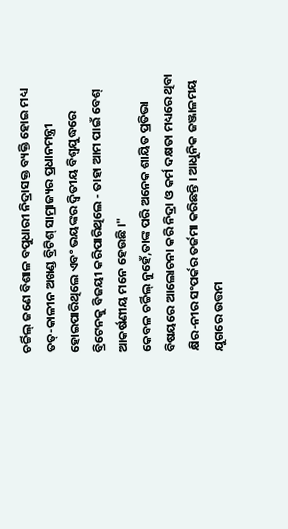ଚର୍ଚ୍ଚିଲ୍ ଜଣେ ବିଶାଳ ବପୁଧାରୀ ନିଦ୍ରାସକ୍ତ ବ୍ୟକ୍ତି ହୋଇ ମଧ୍ୟ ତତ୍-କାଳୀନ ଅଖଣ୍ଡ ବ୍ରିଟିଶ୍ ସାମ୍ରାଜ୍ୟର ପ୍ରଧାନମନ୍ତ୍ରୀ ହୋଇପାରିଥିଲେ ଏବଂ ଭୟଙ୍କର ଦ୍ବିତୀୟ ବିଶ୍ବଯୁଦ୍ଧରେ ବ୍ରିଟେନକୁ ବିଜୟୀ କରିପାରିଥିଲେ - ତାହା ଆମ ପାଇଁ ବେଶ୍ ଆକର୍ଷଣୀୟ ମନେ ହେଉଛି ।"
କେବଳ ଚର୍ଚ୍ଚିଲ୍ ନୁହେଁ,ତାଙ୍କ ପରି ଅନେକ ଶାୟିତ ପ୍ରତିଭା ବିଷୟରେ ଆଲୋଚନା କରି ନିଦ୍ରା ଓ କର୍ମ ଦକ୍ଷତା ମଧ୍ୟରେ ଥିବା କ୍ଷିର-ନୀର ସଂପର୍କର ତର୍ଜମା କରିଛନ୍ତି । ଆଧୁନିକ ଜଞ୍ଜାଳମୟ ଯୁଗରେ ଉତ୍ତମ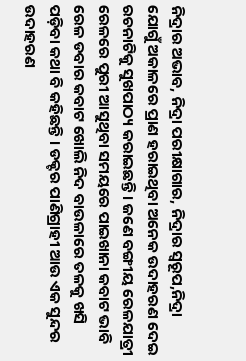ନିଦ୍ରାର ଅଭାବ, ନିଦ୍ରା ପରୀକ୍ଷାଗାର, ନିଦ୍ରାର ସ୍ବରୂପ,ନିଦ୍ରା ଯୋଗୁଁ ଅକାଳରେ ପ୍ରାଣ ହରାଇଥିବା ଅନେକ ଉଦାହରଣ ଦେଇ ରଚନାଟିକୁ ସୁଖପାଠ୍ୟ କରାଇଛନ୍ତି । ଜଣେ ବଙ୍ଗୀୟ ରେଳଯାତ୍ରୀ ରେଳରେ ପୁରୀ ଆସୁଥିବା ସମୟରେ ପାଇଖାନା କବାଟ ଭାବି ରେଳ ଡବାର କବାଟ ଖୋଲି ନିଦ ବାଉଳାରେ ତଳକୁ ଖସି ପଡ଼ିବା କଥା ବି କହିଛନ୍ତି । ଡକ୍ଟର ପାଣିଗ୍ରାହୀ ଆଉ ଏକ ସୁନ୍ଦର ଉଦାହରଣ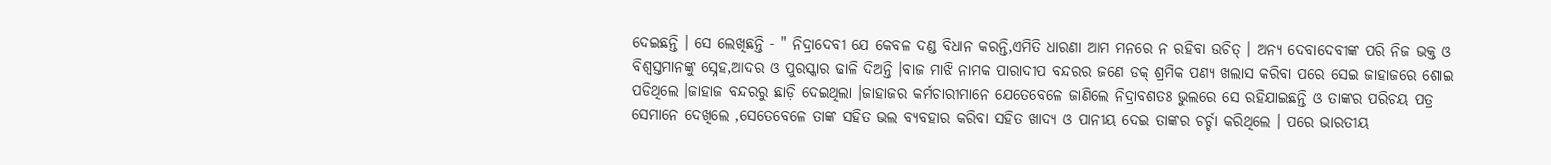ଦେଇଛନ୍ତି । ସେ ଲେଖିଛନ୍ତି - " ନିଦ୍ରାଦେବୀ ଯେ କେବଳ ଦଣ୍ଡ ବିଧାନ କରନ୍ତି,ଏମିତି ଧାରଣା ଆମ ମନରେ ନ ରହିବା ଉଚିତ୍ । ଅନ୍ୟ ଦେବାଦେବୀଙ୍କ ପରି ନିଜ ଭକ୍ତ ଓ ବିଶ୍ବସ୍ତମାନଙ୍କୁ ସ୍ନେହ,ଆଦର ଓ ପୁରସ୍କାର ଢାଳି ଦିଅନ୍ତି ।ବାଜ ମାଝି ନାମକ ପାରାଦୀପ ବନ୍ଦରର ଜଣେ ଡକ୍ ଶ୍ରମିକ ପଣ୍ୟ ଖଲାସ କରିବା ପରେ ସେଇ ଜାହାଜରେ ଶୋଇ ପଡିଥିଲେ ।ଜାହାଜ ବନ୍ଦରରୁ ଛାଡ଼ି ଦେଇଥିଲା ।ଜାହାଜର କର୍ମଚାରୀମାନେ ଯେତେବେଳେ ଜାଣିଲେ ନିଦ୍ରାବଶତଃ ଭୁଲରେ ସେ ରହିଯାଇଛନ୍ତି ଓ ତାଙ୍କର ପରିଚୟ ପତ୍ର ସେମାନେ ଦେଖିଲେ ,ସେତେବେଳେ ତାଙ୍କ ସହିତ ଭଲ ବ୍ୟବହାର କରିବା ସହିତ ଖାଦ୍ୟ ଓ ପାନୀୟ ଦେଇ ତାଙ୍କର ଚର୍ଚ୍ଚା କରିଥିଲେ । ପରେ ଭାରତୀୟ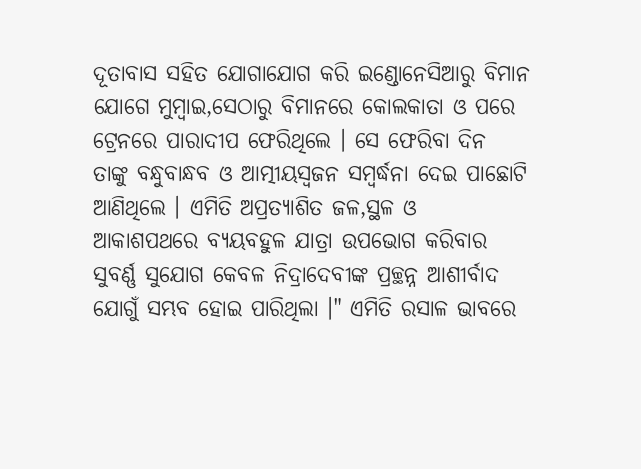ଦୂତାବାସ ସହିତ ଯୋଗାଯୋଗ କରି ଇଣ୍ଡୋନେସିଆରୁ ବିମାନ ଯୋଗେ ମୁମ୍ବାଇ,ସେଠାରୁ ବିମାନରେ କୋଲକାତା ଓ ପରେ ଟ୍ରେନରେ ପାରାଦୀପ ଫେରିଥିଲେ । ସେ ଫେରିବା ଦିନ ତାଙ୍କୁ ବନ୍ଧୁବାନ୍ଧବ ଓ ଆତ୍ମୀୟସ୍ବଜନ ସମ୍ବର୍ଦ୍ଧନା ଦେଇ ପାଛୋଟି ଆଣିଥିଲେ । ଏମିତି ଅପ୍ରତ୍ୟାଶିତ ଜଳ,ସ୍ଥଳ ଓ ଆକାଶପଥରେ ବ୍ୟୟବହୁଳ ଯାତ୍ରା ଉପଭୋଗ କରିବାର ସୁବର୍ଣ୍ଣ ସୁଯୋଗ କେବଳ ନିଦ୍ରାଦେବୀଙ୍କ ପ୍ରଚ୍ଛନ୍ନ ଆଶୀର୍ବାଦ ଯୋଗୁଁ ସମ୍ଭବ ହୋଇ ପାରିଥିଲା ।" ଏମିତି ରସାଳ ଭାବରେ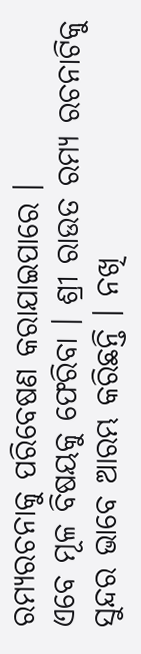ରମ୍ୟରଚନାକୁ ପରିବେଷଣ କରାଯାଇପାରେ ।
ଏବେ ମୂଳ ବିଷୟକୁ ଫେରିବା । ଶ୍ରୀ ରାଉତ ରମ୍ୟ ରଚନାଟିକୁ ସୁନ୍ଦର ଭାବେ ଆରମ୍ଭ କରିଛନ୍ତି । ନଖି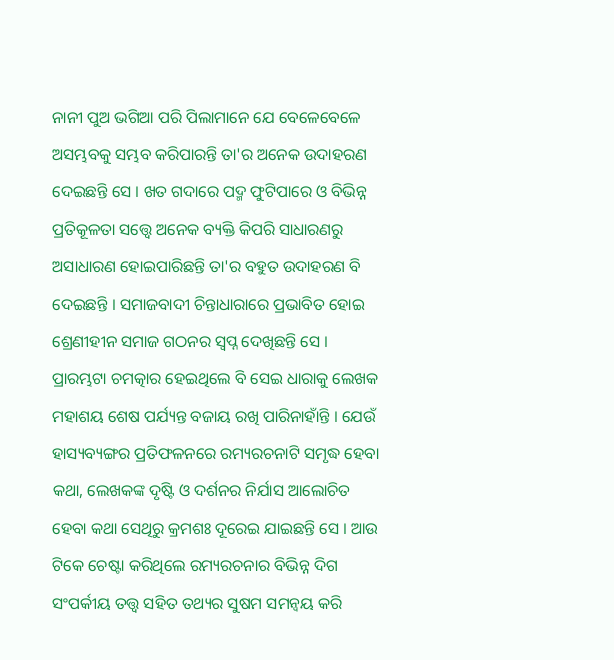ନାନୀ ପୁଅ ଭଗିଆ ପରି ପିଲାମାନେ ଯେ ବେଳେବେଳେ ଅସମ୍ଭବକୁ ସମ୍ଭବ କରିପାରନ୍ତି ତା'ର ଅନେକ ଉଦାହରଣ ଦେଇଛନ୍ତି ସେ । ଖତ ଗଦାରେ ପଦ୍ମ ଫୁଟିପାରେ ଓ ବିଭିନ୍ନ ପ୍ରତିକୂଳତା ସତ୍ତ୍ବେ ଅନେକ ବ୍ୟକ୍ତି କିପରି ସାଧାରଣରୁ ଅସାଧାରଣ ହୋଇପାରିଛନ୍ତି ତା'ର ବହୁତ ଉଦାହରଣ ବି ଦେଇଛନ୍ତି । ସମାଜବାଦୀ ଚିନ୍ତାଧାରାରେ ପ୍ରଭାବିତ ହୋଇ ଶ୍ରେଣୀହୀନ ସମାଜ ଗଠନର ସ୍ବପ୍ନ ଦେଖିଛନ୍ତି ସେ ।
ପ୍ରାରମ୍ଭଟା ଚମତ୍କାର ହେଇଥିଲେ ବି ସେଇ ଧାରାକୁ ଲେଖକ ମହାଶୟ ଶେଷ ପର୍ଯ୍ୟନ୍ତ ବଜାୟ ରଖି ପାରିନାହାଁନ୍ତି । ଯେଉଁ ହାସ୍ୟବ୍ୟଙ୍ଗର ପ୍ରତିଫଳନରେ ରମ୍ୟରଚନାଟି ସମୃଦ୍ଧ ହେବା କଥା, ଲେଖକଙ୍କ ଦୃଷ୍ଟି ଓ ଦର୍ଶନର ନିର୍ଯାସ ଆଲୋଚିତ ହେବା କଥା ସେଥିରୁ କ୍ରମଶଃ ଦୂରେଇ ଯାଇଛନ୍ତି ସେ । ଆଉ ଟିକେ ଚେଷ୍ଟା କରିଥିଲେ ରମ୍ୟରଚନାର ବିଭିନ୍ନ ଦିଗ ସଂପର୍କୀୟ ତତ୍ତ୍ବ ସହିତ ତଥ୍ୟର ସୁଷମ ସମନ୍ବୟ କରି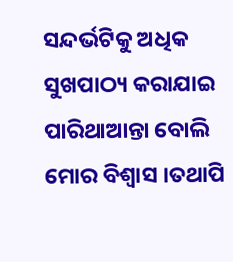ସନ୍ଦର୍ଭଟିକୁ ଅଧିକ ସୁଖପାଠ୍ୟ କରାଯାଇ ପାରିଥାଆନ୍ତା ବୋଲି ମୋର ବିଶ୍ବାସ ।ତଥାପି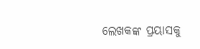ଲେଖକଙ୍କ ପ୍ରୟାସକୁ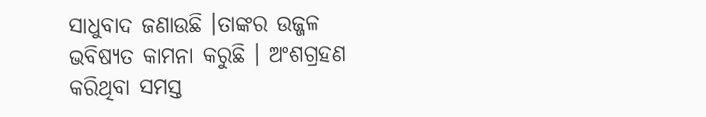ସାଧୁବାଦ ଜଣାଉଛି ।ତାଙ୍କର ଉଜ୍ଜଳ ଭବିଷ୍ୟତ କାମନା କରୁଛି । ଅଂଶଗ୍ରହଣ କରିଥିବା ସମସ୍ତ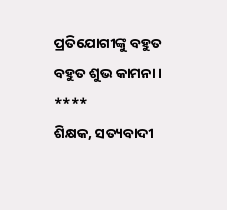ପ୍ରତିଯୋଗୀଙ୍କୁ ବହୁତ ବହୁତ ଶୁଭ କାମନା ।
****
ଶିକ୍ଷକ, ସତ୍ୟବାଦୀ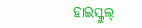ହାଇସ୍କୁଲ୍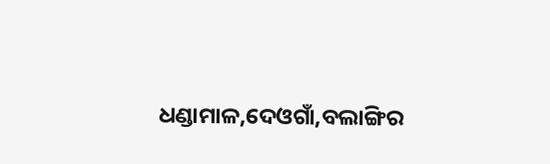ଧଣ୍ଡାମାଳ,ଦେଓଗାଁ,ବଲାଙ୍ଗିର